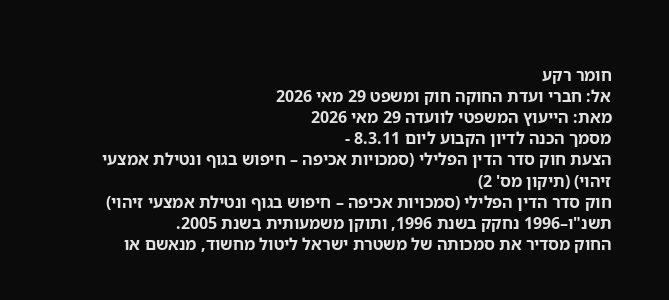חומר רקע
אל: חברי ועדת החוקה חוק ומשפט 29 מאי 2026
מאת: הייעוץ המשפטי לוועדה 29 מאי 2026
מסמך הכנה לדיון הקבוע ליום 8.3.11 -
הצעת חוק סדר הדין הפלילי (סמכויות אכיפה – חיפוש בגוף ונטילת אמצעי זיהוי) (תיקון מס' 2)
חוק סדר הדין הפלילי (סמכויות אכיפה – חיפוש בגוף ונטילת אמצעי זיהוי) תשנ"ו–1996 נחקק בשנת 1996, ותוקן משמעותית בשנת 2005.
החוק מסדיר את סמכותה של משטרת ישראל ליטול מחשוד, מנאשם או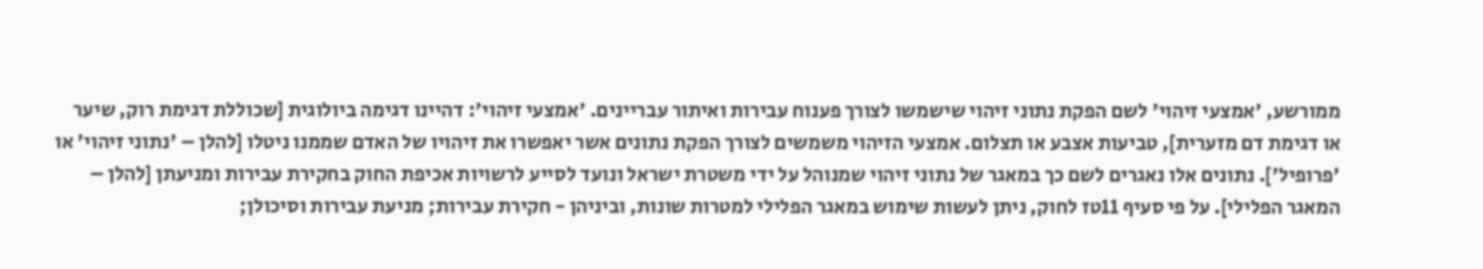ממורשע, 'אמצעי זיהוי' לשם הפקת נתוני זיהוי שישמשו לצורך פענוח עבירות ואיתור עבריינים. 'אמצעי זיהוי': דהיינו דגימה ביולוגית [שכוללת דגימת רוק, שיער או דגימת דם מזערית], טביעות אצבע או תצלום. אמצעי הזיהוי משמשים לצורך הפקת נתונים אשר יאפשרו את זיהויו של האדם שממנו ניטלו [להלן – 'נתוני זיהוי' או 'פרופיל']. נתונים אלו נאגרים לשם כך במאגר של נתוני זיהוי שמנוהל על ידי משטרת ישראל ונועד לסייע לרשויות אכיפת החוק בחקירת עבירות ומניעתן [להלן – המאגר הפלילי]. על פי סעיף 11טז לחוק, ניתן לעשות שימוש במאגר הפלילי למטרות שונות, וביניהן - חקירת עבירות; מניעת עבירות וסיכולן;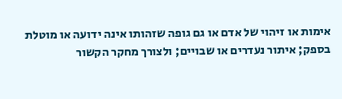אימות או זיהוי של אדם או גם גופה שזהותו אינה ידועה או מוטלת בספק; איתור נעדרים או שבויים; ולצורך מחקר הקשור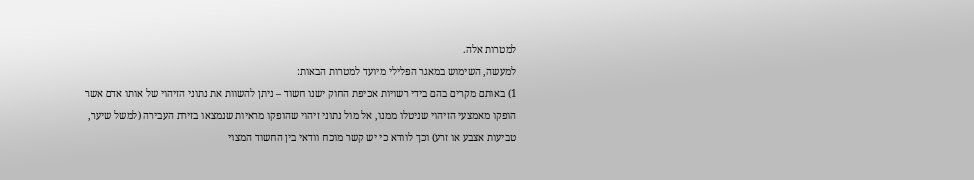למטרות אלה.
למעשה, השימוש במאגר הפלילי מיועד למטרות הבאות:
1) באותם מקרים בהם בידי רשויות אכיפת החוק ישנו חשוד – ניתן להשוות את נתוני הזיהוי של אותו אדם אשר הופקו מאמצעי הזיהוי שניטלו ממנו, אל מול נתוני זיהוי שהופקו מראיות שנמצאו בזירת העבירה (למשל שיער, טביעות אצבע או זרע) וכך לוודא כי יש קשר מוכח וודאי בין החשוד המצוי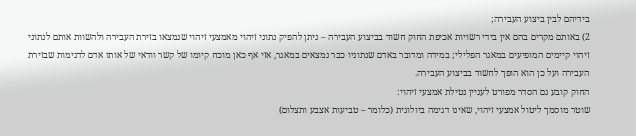בידיהם לבין ביצוע העבירה;
2) באותם מקרים בהם אין בידי רשויות אכיפת החוק חשוד בביצוע העבירה – ניתן להפיק נתוני זיהוי מאמצעי זיהוי שנמצאו בזירת העבירה ולהשוות אותם לנתוני זיהוי קיימים המופיעים במאגר הפלילי; במידה ומדובר באדם שנתוניו כבר נמצאים במאגר, אזי אף כאן מוכח קיומו של קשר וודאי של אותו אדם לדגימות שבזירת העבירה ועל כן הוא הופך לחשוד בביצוע העבירה.
החוק קובע גם הסדר מפורט לעניין נטילת אמצעי זיהוי:
שוטר מוסמך ליטול אמצעי זיהוי, שאינו דגימה ביולוגית (כלומר – טביעות אצבע ותצלום)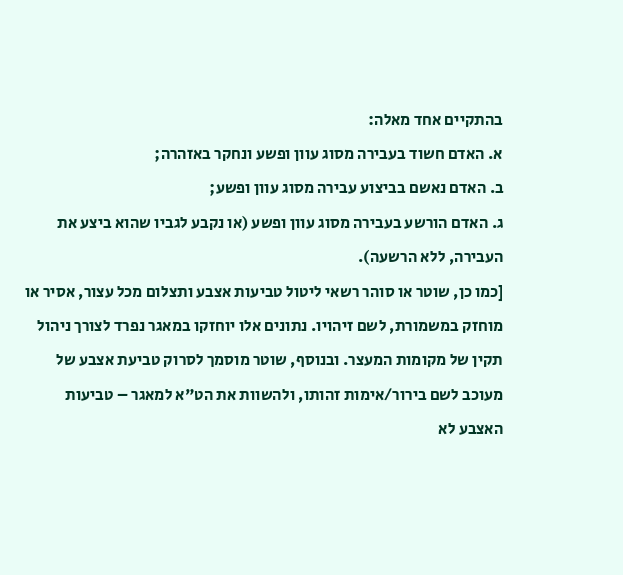בהתקיים אחד מאלה:
א. האדם חשוד בעבירה מסוג עוון ופשע ונחקר באזהרה;
ב. האדם נאשם בביצוע עבירה מסוג עוון ופשע;
ג. האדם הורשע בעבירה מסוג עוון ופשע (או נקבע לגביו שהוא ביצע את העבירה, ללא הרשעה).
[כמו כן, שוטר או סוהר רשאי ליטול טביעות אצבע ותצלום מכל עצור, אסיר או מוחזק במשמורת, לשם זיהויו. נתונים אלו יוחזקו במאגר נפרד לצורך ניהול תקין של מקומות המעצר. ובנוסף, שוטר מוסמך לסרוק טביעת אצבע של מעוכב לשם בירור/אימות זהותו, ולהשוות את הט"א למאגר – טביעות האצבע לא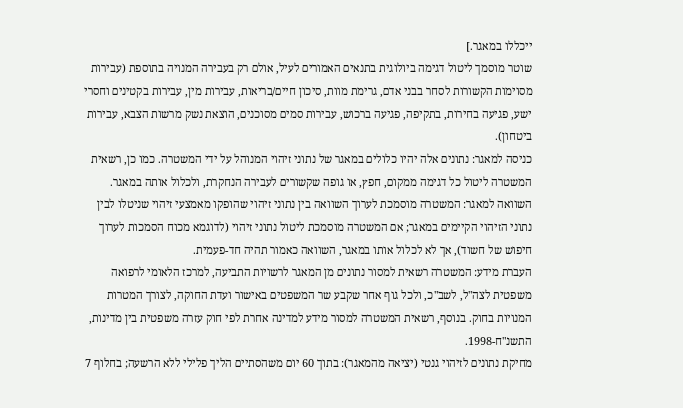ייכללו במאגר.]
שוטר מוסמך ליטול דגימה ביולוגית בתנאים האמורים לעיל, אולם רק בעבירה המנויה בתוספת (עבירות מסוימות הקשורות לסחר בבני אדם, גרימת מוות, סיכון חיים/בריאות, עבירות מין, עבירות בקטינים וחסרי ישע, פגיעה בחירות, בתקיפה, פגיעה ברכוש, עבירות סמים מסוכנים, הוצאת נשק מרשות הצבא, עבירות ביטחון).
כניסה למאגר: נתונים אלה יהיו כלולים במאגר של נתוני זיהוי המנוהל על ידי המשטרה. כמו כן, רשאית המשטרה ליטול כל דגימה ממקום, חפץ, או גופה שקשורים לעבירה הנחקרת, ולכלול אותה במאגר.
השוואה למאגר: המשטרה מוסמכת לערוך השוואה בין נתוני זיהוי שהופקו מאמצעי זיהוי שניטלו לבין נתוני הזיהוי הקיימים במאגר; אם המשטרה מוסמכת ליטול נתוני זיהוי (לדוגמא מכוח הסמכות לערוך חיפוש של חשוד), אך לא לכלול אותו במאגר, השוואה כאמור תהיה חד-פעמית.
העברת מידע: המשטרה רשאית למסור נתונים מן המאגר לרשויות התביעה, למרכז הלאומי לרפואה משפטית לצה"ל, לשב"כ, ולכל גוף אחר שקבע שר המשפטים באישור ועדת החוקה, לצורך המטרות המנויות בחוק. בנוסף, רשאית המשטרה למסור מידע למדינה אחרת לפי חוק עזרה משפטית בין מדינות, התשנ"ח-1998.
מחיקת נתונים לזיהוי גנטי (יציאה מהמאגר): בתוך 60 יום משהסתיים הליך פלילי ללא הרשעה; בחלוף 7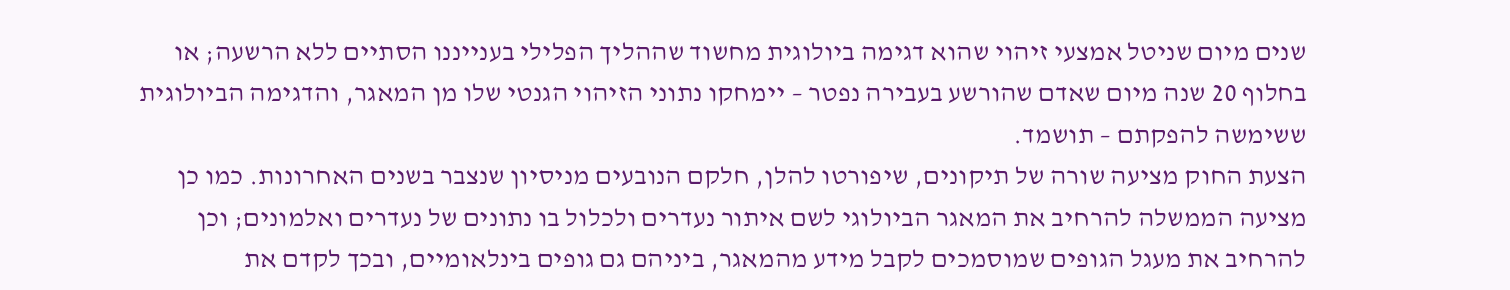שנים מיום שניטל אמצעי זיהוי שהוא דגימה ביולוגית מחשוד שההליך הפלילי בענייננו הסתיים ללא הרשעה; או בחלוף 20 שנה מיום שאדם שהורשע בעבירה נפטר – יימחקו נתוני הזיהוי הגנטי שלו מן המאגר, והדגימה הביולוגית ששימשה להפקתם – תושמד.
הצעת החוק מציעה שורה של תיקונים, שיפורטו להלן, חלקם הנובעים מניסיון שנצבר בשנים האחרונות. כמו כן מציעה הממשלה להרחיב את המאגר הביולוגי לשם איתור נעדרים ולכלול בו נתונים של נעדרים ואלמונים; וכן להרחיב את מעגל הגופים שמוסמכים לקבל מידע מהמאגר, ביניהם גם גופים בינלאומיים, ובכך לקדם את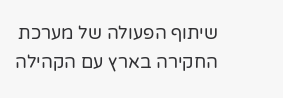שיתוף הפעולה של מערכת החקירה בארץ עם הקהילה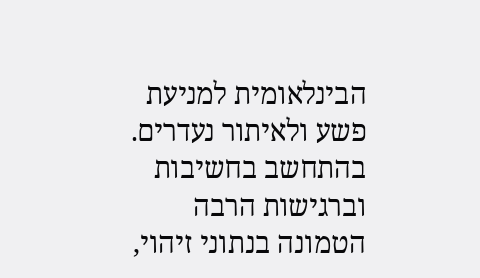הבינלאומית למניעת פשע ולאיתור נעדרים.
בהתחשב בחשיבות וברגישות הרבה הטמונה בנתוני זיהוי,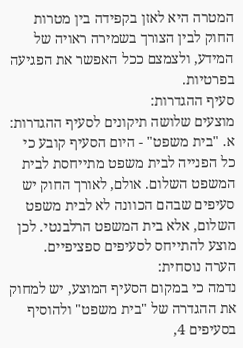המטרה היא לאזן בקפידה בין מטרות החוק לבין הצורך בשמירה ראויה של המידע, ולצמצם ככל האפשר את הפגיעה בפרטיות.
סעיף ההגדרות:
מוצעים שלושה תיקונים לסעיף ההגדרות:
א. "בית משפט" - היום הסעיף קובע כי כל הפנייה לבית משפט מתייחסת לבית המשפט השלום. אולם, לאורך החוק יש סעיפים שבהם הכוונה לא לבית משפט השלום, אלא בית המשפט הרלבנטי. לכן מוצע להתייחס לסעיפים ספציפיים.
הערה נוסחית:
נדמה כי במקום הסעיף המוצע, יש למחוק את ההגדרה של "בית משפט" ולהוסיף בסעיפים 4,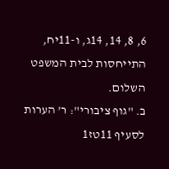6, 8, 14, 14ג, ו-11יח, התייחסות לבית המשפט השלום.
ב. "גוף ציבורי": ר' הערות לסעיף 11טז1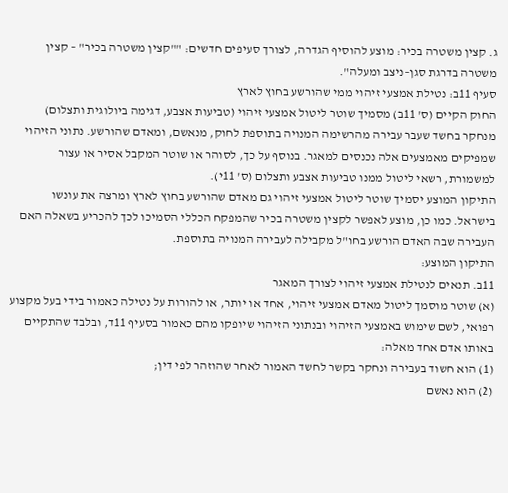ג. קצין משטרה בכיר: מוצע להוסיף הגדרה, לצורך סעיפים חדשים: ""קצין משטרה בכיר" – קצין משטרה בדרגת סגן–ניצב ומעלה".
סעיף 11ב: נטילת אמצעי זיהוי ממי שהורשע בחוץ לארץ
החוק הקיים (ס' 11ב) מסמיך שוטר ליטול אמצעי זיהוי (טביעות אצבע, דגימה ביולוגית ותצלום) מנחקר בחשד שעבר עבירה מהרשימה המנויה בתוספת לחוק, מנאשם, ומאדם שהורשע. נתוני הזיהוי שמפיקים מאמצעים אלה נכנסים למאגר. בנוסף על כך, לסוהר או שוטר המקבל אסיר או עצור למשמורת, רשאי ליטול ממנו טביעות אצבע ותצלום (ס' 11י).
התיקון המוצע יסמיך שוטר ליטול אמצעי זיהוי גם מאדם שהורשע בחוץ לארץ ומרצה את עונשו בישראל. כמו כן, מוצע לאפשר לקצין משטרה בכיר שהמפקח הכללי הסמיכו לכך להכריע בשאלה האם העבירה שבה האדם הורשע בחו"ל מקבילה לעבירה המנויה בתוספת.
התיקון המוצע:
11ב. תנאים לנטילת אמצעי זיהוי לצורך המאגר
(א) שוטר מוסמך ליטול מאדם אמצעי זיהוי, אחד או יותר, או להורות על נטילה כאמור בידי בעל מקצוע רפואי, לשם שימוש באמצעי הזיהוי ובנתוני הזיהוי שיופקו מהם כאמור בסעיף 11ד, ובלבד שהתקיים באותו אדם אחד מאלה:
(1) הוא חשוד בעבירה ונחקר בקשר לחשד האמור לאחר שהוזהר לפי דין;
(2) הוא נאשם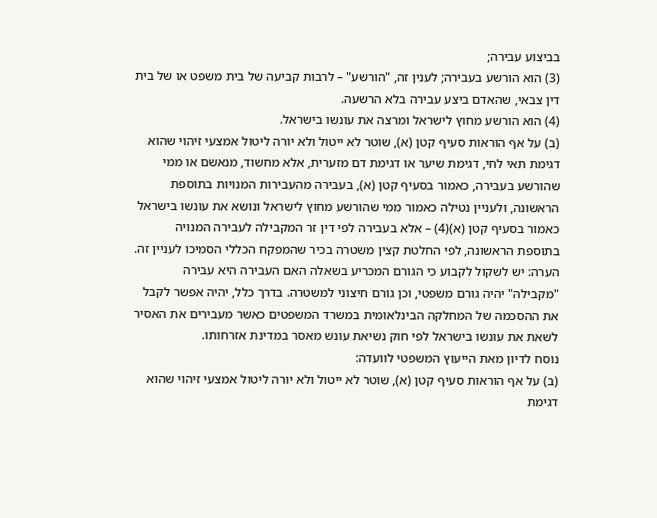בביצוע עבירה;
(3) הוא הורשע בעבירה; לענין זה, "הורשע" – לרבות קביעה של בית משפט או של בית דין צבאי, שהאדם ביצע עבירה בלא הרשעה.
(4) הוא הורשע מחוץ לישראל ומרצה את עונשו בישראל.
(ב) על אף הוראות סעיף קטן (א), שוטר לא ייטול ולא יורה ליטול אמצעי זיהוי שהוא דגימת תאי לחי, דגימת שיער או דגימת דם מזערית, אלא מחשוד, מנאשם או ממי שהורשע בעבירה, כאמור בסעיף קטן (א), בעבירה מהעבירות המנויות בתוספת הראשונה, ולעניין נטילה כאמור ממי שהורשע מחוץ לישראל ונושא את עונשו בישראל כאמור בסעיף קטן (א)(4) – אלא בעבירה לפי דין זר המקבילה לעבירה המנויה בתוספת הראשונה, לפי החלטת קצין משטרה בכיר שהמפקח הכללי הסמיכו לעניין זה.
הערה: יש לשקול לקבוע כי הגורם המכריע בשאלה האם העבירה היא עבירה "מקבילה" יהיה גורם משפטי, וכן גורם חיצוני למשטרה. בדרך כלל, יהיה אפשר לקבל את ההסכמה של המחלקה הבינלאומית במשרד המשפטים כאשר מעבירים את האסיר לשאת את עונשו בישראל לפי חוק נשיאת עונש מאסר במדינת אזרחותו.
נוסח לדיון מאת הייעוץ המשפטי לוועדה:
(ב) על אף הוראות סעיף קטן (א), שוטר לא ייטול ולא יורה ליטול אמצעי זיהוי שהוא דגימת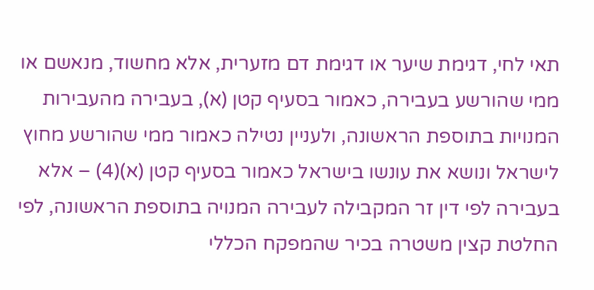תאי לחי, דגימת שיער או דגימת דם מזערית, אלא מחשוד, מנאשם או ממי שהורשע בעבירה, כאמור בסעיף קטן (א), בעבירה מהעבירות המנויות בתוספת הראשונה, ולעניין נטילה כאמור ממי שהורשע מחוץ לישראל ונושא את עונשו בישראל כאמור בסעיף קטן (א)(4) – אלא בעבירה לפי דין זר המקבילה לעבירה המנויה בתוספת הראשונה, לפי החלטת קצין משטרה בכיר שהמפקח הכללי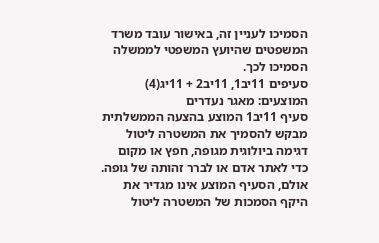הסמיכו לעניין זה, באישור עובד משרד המשפטים שהיועץ המשפטי לממשלה הסמיכו לכך.
סעיפים 11יב1, 11יב2 + 11יג(4) המוצעים: מאגר נעדרים
סעיף 11יב1 המוצע בהצעה הממשלתית מבקש להסמיך את המשטרה ליטול דגימה ביולוגית מגופה, חפץ או מקום כדי לאתר אדם או לברר זהותה של גופה. אולם, הסעיף המוצע אינו מגדיר את היקף הסמכות של המשטרה ליטול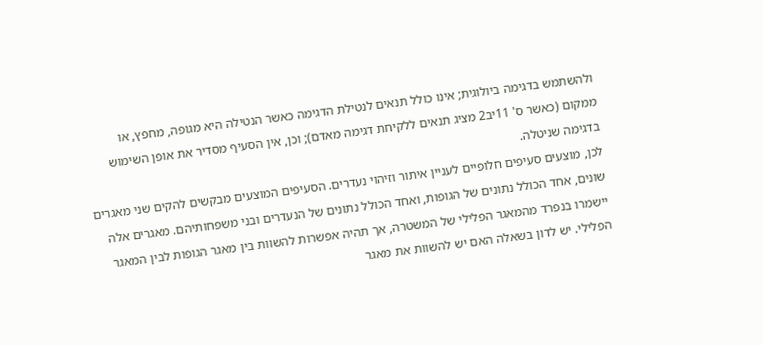ולהשתמש בדגימה ביולוגית; אינו כולל תנאים לנטילת הדגימה כאשר הנטילה היא מגופה, מחפץ, או ממקום (כאשר ס' 11יב2 מציג תנאים ללקיחת דגימה מאדם); וכן, אין הסעיף מסדיר את אופן השימוש בדגימה שניטלה.
לכן, מוצעים סעיפים חלופיים לעניין איתור וזיהוי נעדרים. הסעיפים המוצעים מבקשים להקים שני מאגרים שונים, אחד הכולל נתונים של הגופות, ואחד הכולל נתונים של הנעדרים ובני משפחותיהם. מאגרים אלה יישמרו בנפרד מהמאגר הפלילי של המשטרה, אך תהיה אפשרות להשוות בין מאגר הגופות לבין המאגר הפלילי. יש לדון בשאלה האם יש להשוות את מאגר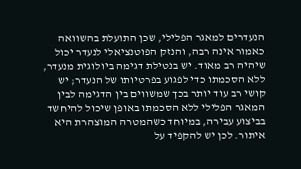הנעדרים למאגר הפלילי, שכן התועלת בהשוואה כאמור אינה רבה, והנזק הפוטנציאלי לנעדר יכול שיהיה רב מאוד. יש בנטילת דגימה ביולוגית מנעדר, ללא הסכמתו כדי לפגוע בפרטיותו של הנעדר; יש קושי רב עוד יותר בכך שמשווים בין הדגימה לבין המאגר הפלילי ללא הסכמתו באופן שיכול להיחשד בביצוע עבירה, במיוחד כשהמטרה המוצהרת היא איתור. לכן יש להקפיד על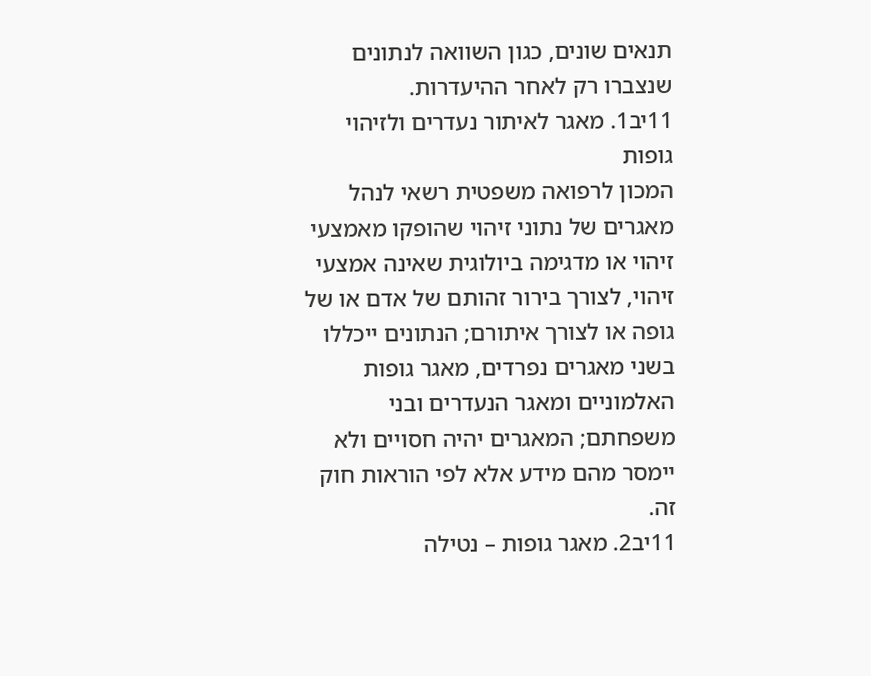תנאים שונים, כגון השוואה לנתונים שנצברו רק לאחר ההיעדרות.
11יב1. מאגר לאיתור נעדרים ולזיהוי גופות
המכון לרפואה משפטית רשאי לנהל מאגרים של נתוני זיהוי שהופקו מאמצעי זיהוי או מדגימה ביולוגית שאינה אמצעי זיהוי, לצורך בירור זהותם של אדם או של גופה או לצורך איתורם; הנתונים ייכללו בשני מאגרים נפרדים, מאגר גופות האלמוניים ומאגר הנעדרים ובני משפחתם; המאגרים יהיה חסויים ולא יימסר מהם מידע אלא לפי הוראות חוק זה.
11יב2. מאגר גופות – נטילה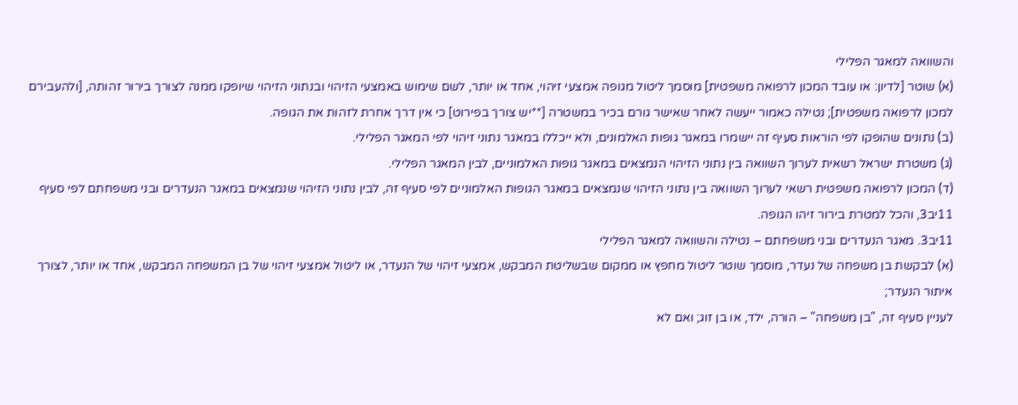והשוואה למאגר הפלילי
(א) שוטר [לדיון: או עובד המכון לרפואה משפטית] מוסמך ליטול מגופה אמצעי זיהוי, אחד או יותר, לשם שימוש באמצעי הזיהוי ובנתוני הזיהוי שיופקו ממנה לצורך בירור זהותה, [ולהעבירם למכון לרפואה משפטית]; נטילה כאמור ייעשה לאחר שאישר גורם בכיר במשטרה [**יש צורך בפירוט] כי אין דרך אחרת לזהות את הגופה.
(ב) נתונים שהופקו לפי הוראות סעיף זה יישמרו במאגר גופות האלמונים, ולא ייכללו במאגר נתוני זיהוי לפי המאגר הפלילי.
(ג) משטרת ישראל רשאית לערוך השוואה בין נתוני הזיהוי הנמצאים במאגר גופות האלמוניים, לבין המאגר הפלילי.
(ד) המכון לרפואה משפטית רשאי לערוך השוואה בין נתוני הזיהוי שנמצאים במאגר הגופות האלמוניים לפי סעיף זה, לבין נתוני הזיהוי שנמצאים במאגר הנעדרים ובני משפחתם לפי סעיף 11יב3, והכל למטרת בירור זיהו הגופה.
11יב3. מאגר הנעדרים ובני משפחתם – נטילה והשוואה למאגר הפלילי
(א) לבקשת בן משפחה של נעדר, מוסמך שוטר ליטול מחפץ או ממקום שבשליטת המבקש, אמצעי זיהוי של הנעדר, או ליטול אמצעי זיהוי של בן המשפחה המבקש, אחד או יותר, לצורך איתור הנעדר;
לעניין סעיף זה, "בן משפחה" – הורה, ילד, או בן זוג; ואם לא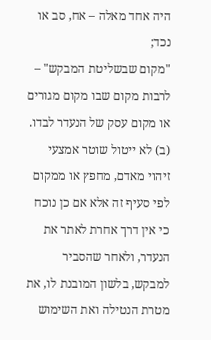היה אחד מאלה – אח, סב או נכד;
"מקום שבשליטת המבקש" – לרבות מקום שבו מקום מגורים או מקום עסק של הנעדר לבדו.
(ב) לא ייטול שוטר אמצעי זיהוי מאדם, מחפץ או ממקום לפי סעיף זה אלא אם כן נוכח כי אין דרך אחרת לאתר את הנעדר, ולאחר שהסביר למבקש, בלשון המובנת לו, את מטרת הנטילה ואת השימוש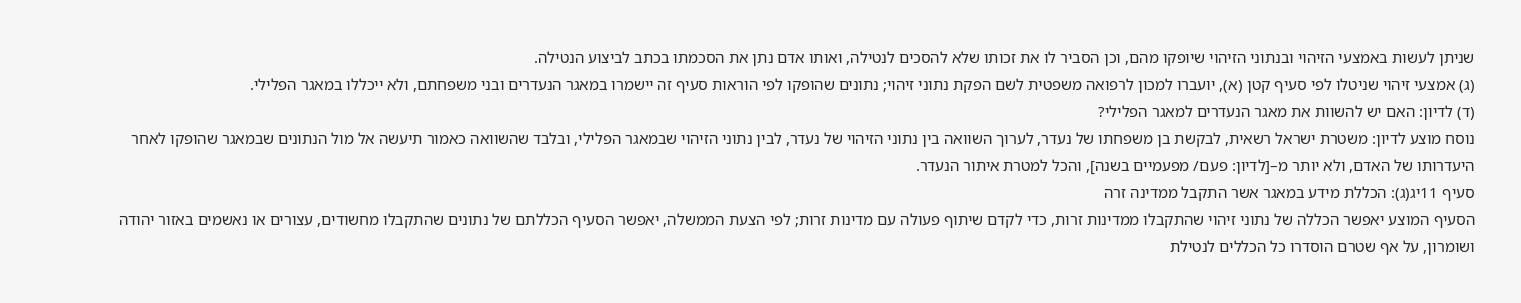שניתן לעשות באמצעי הזיהוי ובנתוני הזיהוי שיופקו מהם, וכן הסביר לו את זכותו שלא להסכים לנטילה, ואותו אדם נתן את הסכמתו בכתב לביצוע הנטילה.
(ג) אמצעי זיהוי שניטלו לפי סעיף קטן (א), יועברו למכון לרפואה משפטית לשם הפקת נתוני זיהוי; נתונים שהופקו לפי הוראות סעיף זה יישמרו במאגר הנעדרים ובני משפחתם, ולא ייכללו במאגר הפלילי.
(ד) לדיון: האם יש להשוות את מאגר הנעדרים למאגר הפלילי?
נוסח מוצע לדיון: משטרת ישראל רשאית, לבקשת בן משפחתו של נעדר, לערוך השוואה בין נתוני הזיהוי של נעדר, לבין נתוני הזיהוי שבמאגר הפלילי, ובלבד שהשוואה כאמור תיעשה אל מול הנתונים שבמאגר שהופקו לאחר היעדרותו של האדם, ולא יותר מ–[לדיון: פעם/ מפעמיים בשנה], והכל למטרת איתור הנעדר.
סעיף 11יג(ג): הכללת מידע במאגר אשר התקבל ממדינה זרה
הסעיף המוצע יאפשר הכללה של נתוני זיהוי שהתקבלו ממדינות זרות, כדי לקדם שיתוף פעולה עם מדינות זרות; לפי הצעת הממשלה, יאפשר הסעיף הכללתם של נתונים שהתקבלו מחשודים, עצורים או נאשמים באזור יהודה ושומרון, על אף שטרם הוסדרו כל הכללים לנטילת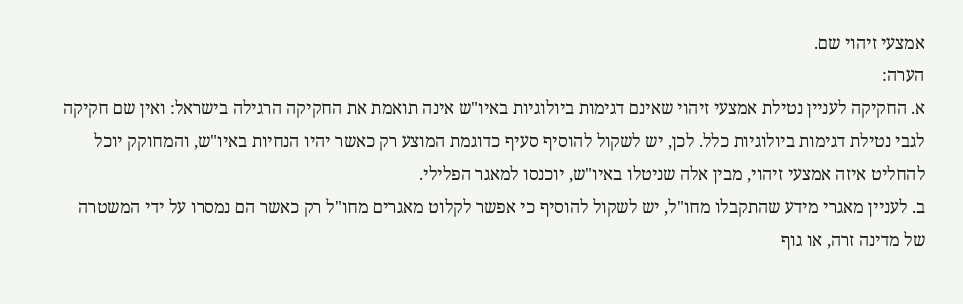אמצעי זיהוי שם.
הערה:
א. החקיקה לעניין נטילת אמצעי זיהוי שאינם דגימות ביולוגיות באיו"ש אינה תואמת את החקיקה הרגילה בישראל: ואין שם חקיקה לגבי נטילת דגימות ביולוגיות כלל. לכן, יש לשקול להוסיף סעיף כדוגמת המוצע רק כאשר יהיו הנחיות באיו"ש, והמחוקק יוכל להחליט איזה אמצעי זיהוי, מבין אלה שניטלו באיו"ש, יוכנסו למאגר הפלילי.
ב. לעניין מאגרי מידע שהתקבלו מחו"ל, יש לשקול להוסיף כי אפשר לקלוט מאגרים מחו"ל רק כאשר הם נמסרו על ידי המשטרה של מדינה זרה, או גוף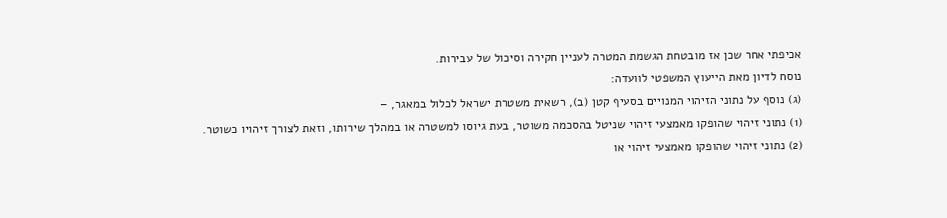אכיפתי אחר שכן אז מובטחת הגשמת המטרה לעניין חקירה וסיכול של עבירות.
נוסח לדיון מאת הייעוץ המשפטי לוועדה:
(ג) נוסף על נתוני הזיהוי המנויים בסעיף קטן (ב), רשאית משטרת ישראל לכלול במאגר, –
(1) נתוני זיהוי שהופקו מאמצעי זיהוי שניטל בהסכמה משוטר, בעת גיוסו למשטרה או במהלך שירותו, וזאת לצורך זיהויו כשוטר.
(2) נתוני זיהוי שהופקו מאמצעי זיהוי או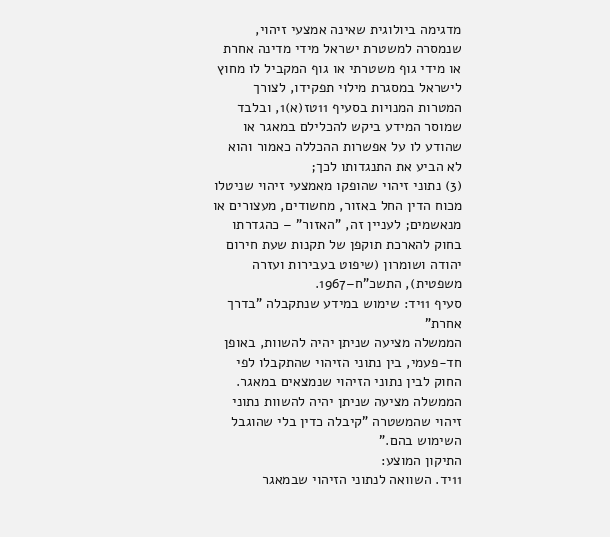מדגימה ביולוגית שאינה אמצעי זיהוי, שנמסרה למשטרת ישראל מידי מדינה אחרת או מידי גוף משטרתי או גוף המקביל לו מחוץ לישראל במסגרת מילוי תפקידו, לצורך המטרות המנויות בסעיף 11טז(א)1, ובלבד שמוסר המידע ביקש להכלילם במאגר או שהודע לו על אפשרות ההכללה כאמור והוא לא הביע את התנגדותו לכך;
(3) נתוני זיהוי שהופקו מאמצעי זיהוי שניטלו מכוח הדין החל באזור, מחשודים, מעצורים או מנאשמים; לעניין זה, "האזור" – כהגדרתו בחוק להארכת תוקפן של תקנות שעת חירום יהודה ושומרון (שיפוט בעבירות ועזרה משפטית), התשכ"ח–1967.
סעיף 11יד: שימוש במידע שנתקבלה "בדרך אחרת"
הממשלה מציעה שניתן יהיה להשוות, באופן חד-פעמי, בין נתוני הזיהוי שהתקבלו לפי החוק לבין נתוני הזיהוי שנמצאים במאגר. הממשלה מציעה שניתן יהיה להשוות נתוני זיהוי שהמשטרה "קיבלה כדין בלי שהוגבל השימוש בהם."
התיקון המוצע:
11יד. השוואה לנתוני הזיהוי שבמאגר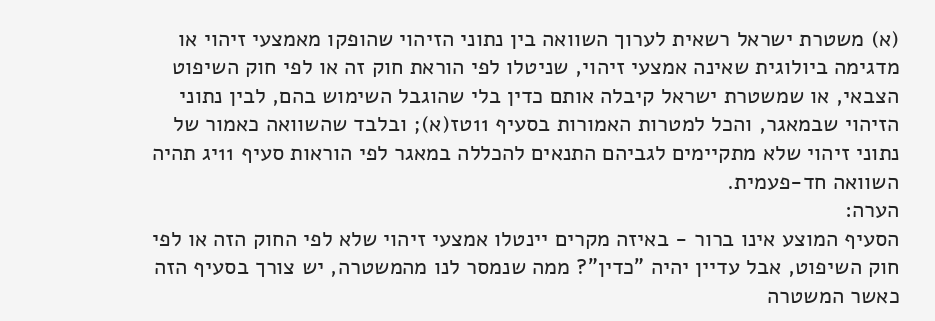(א) משטרת ישראל רשאית לערוך השוואה בין נתוני הזיהוי שהופקו מאמצעי זיהוי או מדגימה ביולוגית שאינה אמצעי זיהוי, שניטלו לפי הוראת חוק זה או לפי חוק השיפוט הצבאי, או שמשטרת ישראל קיבלה אותם כדין בלי שהוגבל השימוש בהם, לבין נתוני הזיהוי שבמאגר, והכל למטרות האמורות בסעיף 11טז(א); ובלבד שהשוואה כאמור של נתוני זיהוי שלא מתקיימים לגביהם התנאים להכללה במאגר לפי הוראות סעיף 11יג תהיה השוואה חד-פעמית.
הערה:
הסעיף המוצע אינו ברור - באיזה מקרים יינטלו אמצעי זיהוי שלא לפי החוק הזה או לפי חוק השיפוט, אבל עדיין יהיה "כדין"? ממה שנמסר לנו מהמשטרה, יש צורך בסעיף הזה כאשר המשטרה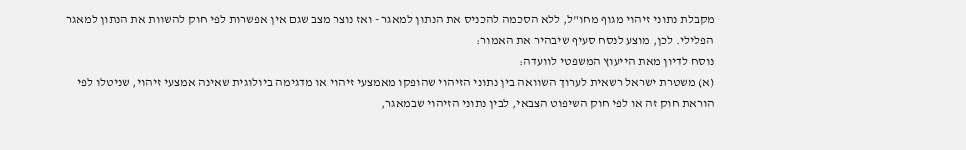מקבלת נתוני זיהוי מגוף מחו"ל, ללא הסכמה להכניס את הנתון למאגר - ואז נוצר מצב שגם אין אפשרות לפי חוק להשוות את הנתון למאגר הפלילי. לכן, מוצע לנסח סעיף שיבהיר את האמור:
נוסח לדיון מאת הייעוץ המשפטי לוועדה:
(א) משטרת ישראל רשאית לערוך השוואה בין נתוני הזיהוי שהופקו מאמצעי זיהוי או מדגימה ביולוגית שאינה אמצעי זיהוי, שניטלו לפי הוראת חוק זה או לפי חוק השיפוט הצבאי, לבין נתוני הזיהוי שבמאגר,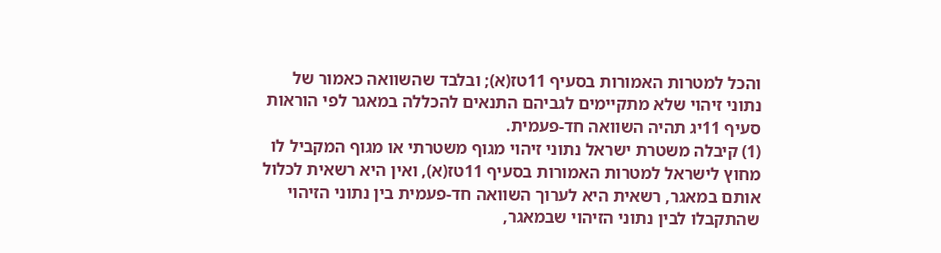והכל למטרות האמורות בסעיף 11טז(א); ובלבד שהשוואה כאמור של נתוני זיהוי שלא מתקיימים לגביהם התנאים להכללה במאגר לפי הוראות סעיף 11יג תהיה השוואה חד-פעמית.
(1) קיבלה משטרת ישראל נתוני זיהוי מגוף משטרתי או מגוף המקביל לו מחוץ לישראל למטרות האמורות בסעיף 11טז(א), ואין היא רשאית לכלול אותם במאגר, רשאית היא לערוך השוואה חד-פעמית בין נתוני הזיהוי שהתקבלו לבין נתוני הזיהוי שבמאגר,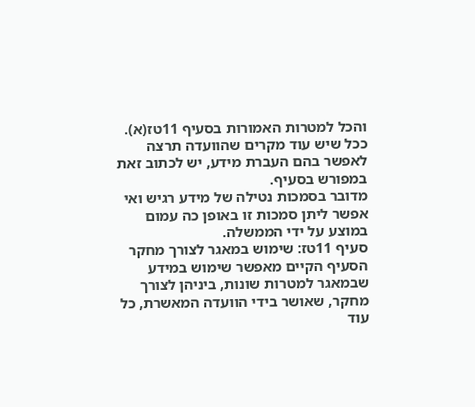והכל למטרות האמורות בסעיף 11טז(א).
ככל שיש עוד מקרים שהוועדה תרצה לאפשר בהם העברת מידע, יש לכתוב זאת במפורש בסעיף.
מדובר בסמכות נטילה של מידע רגיש ואי אפשר ליתן סמכות זו באופן כה עמום במוצע על ידי הממשלה.
סעיף 11טז: שימוש במאגר לצורך מחקר
הסעיף הקיים מאפשר שימוש במידע שבמאגר למטרות שונות, ביניהן לצורך מחקר, שאושר בידי הוועדה המאשרת, כל עוד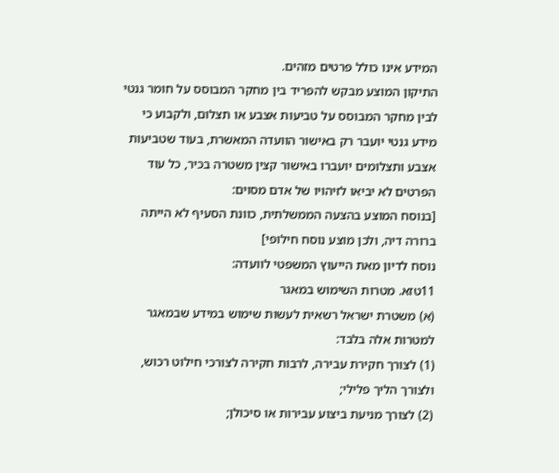המידע אינו כולל פרטים מזהים.
התיקון המוצע מבקש להפריד בין מחקר המבוסס על חומר גנטי לבין מחקר המבוסס על טביעות אצבע או תצלום, ולקבוע כי מידע גנטי יועבר רק באישור הוועדה המאשרת, בעוד שטביעות אצבע ותצלומים יועברו באישור קצין משטרה בכיר, כל עוד הפרטים לא יביאו לזיהויו של אדם מסוים:
[בנוסח המוצע בהצעה הממשלתית, כוונת הסעיף לא הייתה ברורה דיה, ולכן מוצע נוסח חילופי]
נוסח לדיון מאת הייעוץ המשפטי לוועדה:
11טזא. מטרות השימוש במאגר
(א) משטרת ישראל רשאית לעשות שימוש במידע שבמאגר למטרות אלה בלבד:
(1) לצורך חקירת עבירה, לרבות חקירה לצורכי חילוט רכוש, ולצורך הליך פלילי;
(2) לצורך מניעת ביצוע עבירות או סיכולן;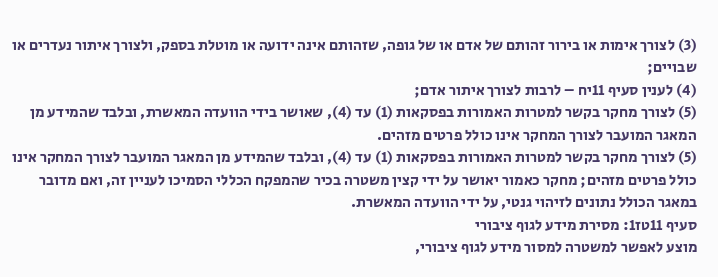(3) לצורך אימות או בירור זהותם של אדם או של גופה, שזהותם אינה ידועה או מוטלת בספק, ולצורך איתור נעדרים או שבויים;
(4) לענין סעיף 11יח – לרבות לצורך איתור אדם;
(5) לצורך מחקר בקשר למטרות האמורות בפסקאות (1) עד (4), שאושר בידי הוועדה המאשרת, ובלבד שהמידע מן המאגר המועבר לצורך המחקר אינו כולל פרטים מזהים.
(5) לצורך מחקר בקשר למטרות האמורות בפסקאות (1) עד (4), ובלבד שהמידע מן המאגר המועבר לצורך המחקר אינו כולל פרטים מזהים; מחקר כאמור יאושר על ידי קצין משטרה בכיר שהמפקח הכללי הסמיכו לעניין זה, ואם מדובר במאגר הכולל נתונים לזיהוי גנטי, על ידי הוועדה המאשרת.
סעיף 11טז1: מסירת מידע לגוף ציבורי
מוצע לאפשר למשטרה למסור מידע לגוף ציבורי,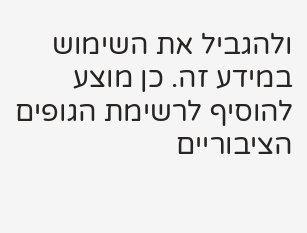ולהגביל את השימוש במידע זה. כן מוצע להוסיף לרשימת הגופים הציבוריים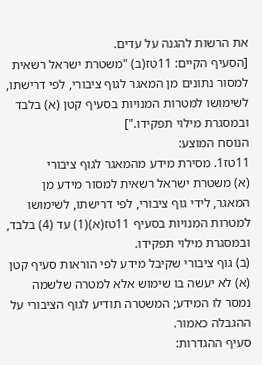את הרשות להגנה על עדים.
[הסעיף הקיים: 11טז(ב) "משטרת ישראל רשאית למסור נתונים מן המאגר לגוף ציבורי, לפי דרישתו, לשימושו למטרות המנויות בסעיף קטן (א) בלבד ובמסגרת מילוי תפקידו."]
הנוסח המוצע:
11טז1. מסירת מידע מהמאגר לגוף ציבורי
(א) משטרת ישראל רשאית למסור מידע מן המאגר, לידי גוף ציבורי, לפי דרישתו, לשימושו למטרות המנויות בסעיף 11טז(א)(1) עד (4) בלבד, ובמסגרת מילוי תפקידו.
(ב) גוף ציבורי שקיבל מידע לפי הוראות סעיף קטן (א) לא יעשה בו שימוש אלא למטרה שלשמה נמסר לו המידע; המשטרה תודיע לגוף הציבורי על ההגבלה כאמור.
סעיף ההגדרות: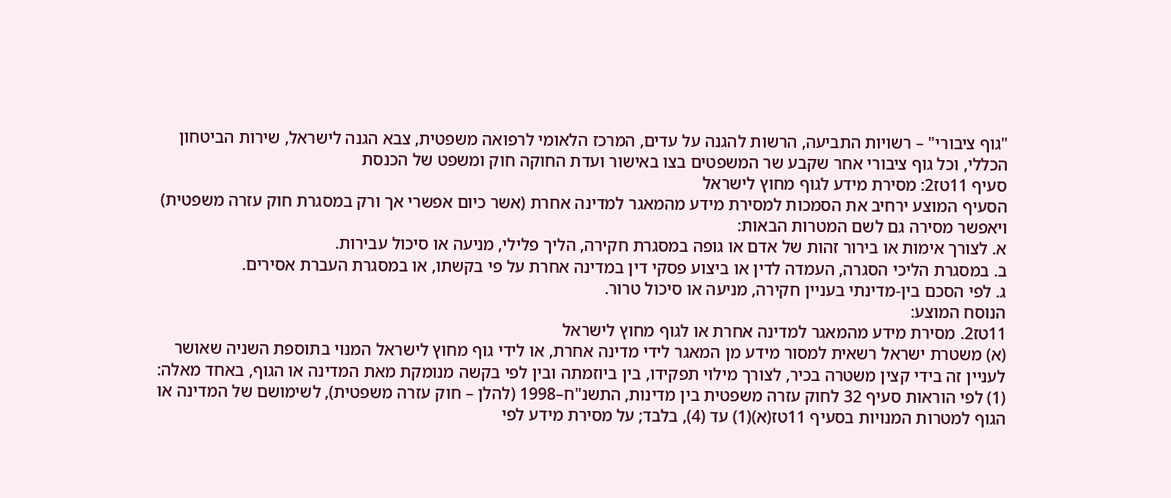"גוף ציבורי" – רשויות התביעה, הרשות להגנה על עדים, המרכז הלאומי לרפואה משפטית, צבא הגנה לישראל, שירות הביטחון הכללי, וכל גוף ציבורי אחר שקבע שר המשפטים בצו באישור ועדת החוקה חוק ומשפט של הכנסת
סעיף 11טז2: מסירת מידע לגוף מחוץ לישראל
הסעיף המוצע ירחיב את הסמכות למסירת מידע מהמאגר למדינה אחרת (אשר כיום אפשרי אך ורק במסגרת חוק עזרה משפטית) ויאפשר מסירה גם לשם המטרות הבאות:
א. לצורך אימות או בירור זהות של אדם או גופה במסגרת חקירה, הליך פלילי, מניעה או סיכול עבירות.
ב. במסגרת הליכי הסגרה, העמדה לדין או ביצוע פסקי דין במדינה אחרת על פי בקשתו, או במסגרת העברת אסירים.
ג. לפי הסכם בין-מדינתי בעניין חקירה, מניעה או סיכול טרור.
הנוסח המוצע:
11טז2. מסירת מידע מהמאגר למדינה אחרת או לגוף מחוץ לישראל
(א) משטרת ישראל רשאית למסור מידע מן המאגר לידי מדינה אחרת, או לידי גוף מחוץ לישראל המנוי בתוספת השניה שאושר לעניין זה בידי קצין משטרה בכיר, לצורך מילוי תפקידו, בין ביוזמתה ובין לפי בקשה מנומקת מאת המדינה או הגוף, באחד מאלה:
(1) לפי הוראות סעיף 32 לחוק עזרה משפטית בין מדינות, התשנ"ח–1998 (להלן – חוק עזרה משפטית), לשימושם של המדינה או הגוף למטרות המנויות בסעיף 11טז(א)(1) עד (4), בלבד; על מסירת מידע לפי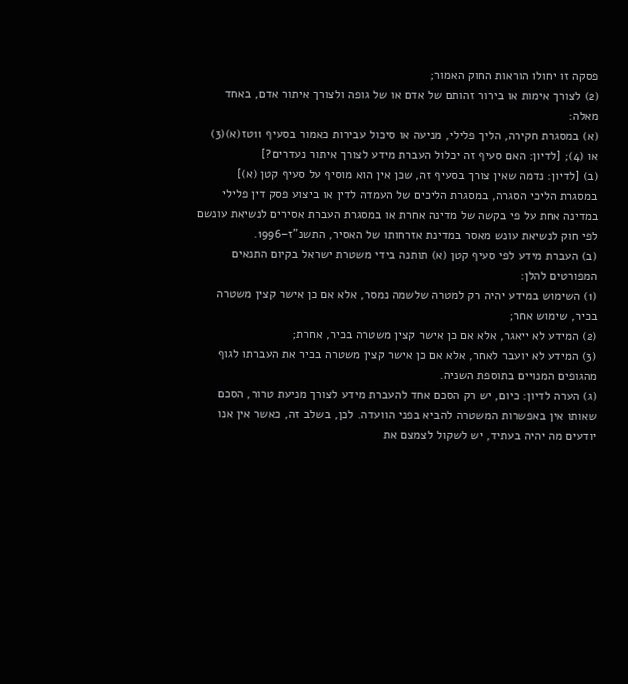פסקה זו יחולו הוראות החוק האמור;
(2) לצורך אימות או בירור זהותם של אדם או של גופה ולצורך איתור אדם, באחד מאלה:
(א) במסגרת חקירה, הליך פלילי, מניעה או סיכול עבירות כאמור בסעיף 11טז(א)(3) או (4); [לדיון: האם סעיף זה יכלול העברת מידע לצורך איתור נעדרים?]
(ב) [לדיון: נדמה שאין צורך בסעיף זה, שכן אין הוא מוסיף על סעיף קטן (א)]
במסגרת הליכי הסגרה, במסגרת הליכים של העמדה לדין או ביצוע פסק דין פלילי במדינה אחת על פי בקשה של מדינה אחרת או במסגרת העברת אסירים לנשיאת עונשם לפי חוק לנשיאת עונש מאסר במדינת אזרחותו של האסיר, התשנ"ז–1996.
(ב) העברת מידע לפי סעיף קטן (א) תותנה בידי משטרת ישראל בקיום התנאים המפורטים להלן:
(1) השימוש במידע יהיה רק למטרה שלשמה נמסר, אלא אם כן אישר קצין משטרה בכיר, שימוש אחר;
(2) המידע לא ייאגר, אלא אם כן אישר קצין משטרה בכיר, אחרת;
(3) המידע לא יועבר לאחר, אלא אם כן אישר קצין משטרה בכיר את העברתו לגוף מהגופים המנויים בתוספת השניה.
(ג) הערה לדיון: כיום, יש רק הסכם אחד להעברת מידע לצורך מניעת טרור, הסכם שאותו אין באפשרות המשטרה להביא בפני הוועדה. לכן, בשלב זה, כאשר אין אנו יודעים מה יהיה בעתיד, יש לשקול לצמצם את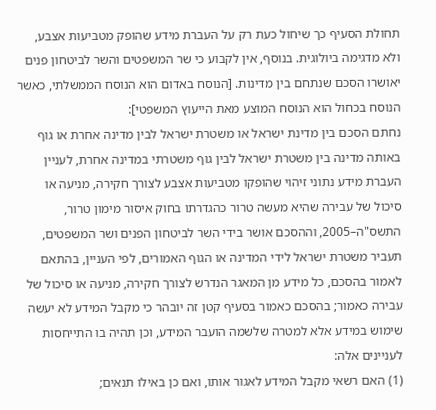תחולת הסעיף כך שיחול כעת רק על העברת מידע שהופק מטביעות אצבע, ולא מדגימה ביולוגית. בנוסף, אין לקבוע כי שר המשפטים והשר לביטחון פנים יאושרו הסכם שנתחם בין מדינות. [הנוסח באדום הוא הנוסח הממשלתי, כאשר הנוסח בכחול הוא הנוסח המוצע מאת הייעוץ המשפטי]:
נחתם הסכם בין מדינת ישראל או משטרת ישראל לבין מדינה אחרת או גוף באותה מדינה בין משטרת ישראל לבין גוף משטרתי במדינה אחרת, לעניין העברת מידע נתוני זיהוי שהופקו מטביעות אצבע לצורך חקירה, מניעה או סיכול של עבירה שהיא מעשה טרור כהגדרתו בחוק איסור מימון טרור, התשס"ה–2005, וההסכם אושר בידי השר לביטחון הפנים ושר המשפטים, תעביר משטרת ישראל לידי המדינה או הגוף האמורים, לפי העניין, בהתאם לאמור בהסכם, כל מידע מן המאגר הנדרש לצורך חקירה, מניעה או סיכול של עבירה כאמור; בהסכם כאמור בסעיף קטן זה יובהר כי מקבל המידע לא יעשה שימוש במידע אלא למטרה שלשמה הועבר המידע, וכן תהיה בו התייחסות לעניינים אלה:
(1) האם רשאי מקבל המידע לאגור אותו, ואם כן באילו תנאים;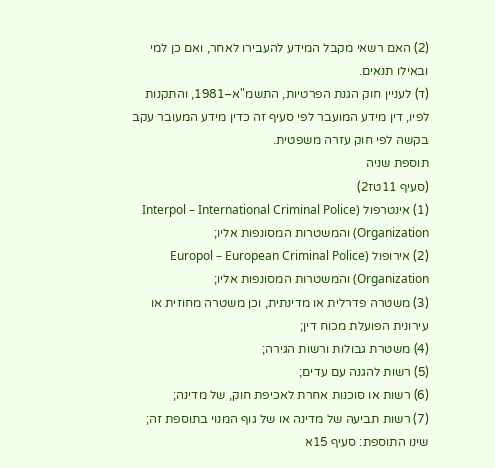(2) האם רשאי מקבל המידע להעבירו לאחר, ואם כן למי ובאילו תנאים.
(ד) לעניין חוק הגנת הפרטיות, התשמ"א–1981, והתקנות לפיו, דין מידע המועבר לפי סעיף זה כדין מידע המעובר עקב בקשה לפי חוק עזרה משפטית.
תוספת שניה
(סעיף 11טז2)
(1) אינטרפול (Interpol – International Criminal Police Organization) והמשטרות המסונפות אליו;
(2) אירופול (Europol – European Criminal Police Organization) והמשטרות המסונפות אליו;
(3) משטרה פדרלית או מדינתית, וכן משטרה מחוזית או עירונית הפועלת מכוח דין;
(4) משטרת גבולות ורשות הגירה;
(5) רשות להגנה עם עדים;
(6) רשות או סוכנות אחרת לאכיפת חוק, של מדינה;
(7) רשות תביעה של מדינה או של גוף המנוי בתוספת זה;
שינו התוספת: סעיף 15א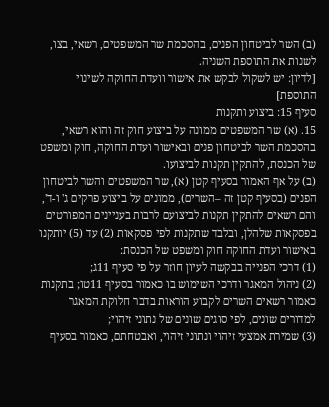(ב) השר לביטחון הפנים, בהסכמת שר המשפטים, רשאי, בצו, לשנות את התוספת השניה.
[לדיון: יש לשקול לבקש את אישור וועדת החוקה לשינוי התוספת]
סעיף 15: ביצוע ותקנות
15. (א) שר המשפטים ממונה על ביצוע חוק זה והוא רשאי, בהסכמת השר לביטחון פנים ובאישור ועדת החוקה, חוק ומשפט של הכנסת, להתקין תקנות לביצועו.
(ב) על אף האמור בסעיף קטן (א), שר המשפטים והשר לביטחון הפנים (בסעיף קטן זה –השרים), ממונים על ביצוע פרקים ג' ו-ד', והם רשאים להתקין תקנות לביצועם לרבות בעניינים המפורטים בפסקאות שלהלן, ובלבד שתקנות לפי פסקאות (2) עד (5) יותקנו באישור ועדת החוקה חוק ומשפט של הכנסת:
(1) דרכי הפנייה בבקשה לעיון חוזר על פי סעיף 11ג;
(2) ניהול המאגר ודרכי השימוש בו כאמור בסעיף 11טו; בתקנות כאמור רשאים השרים לקבוע הוראות בדבר חלוקת המאגר למדורים שונים, לפי סוגים שונים של נתוני זיהוי;
(3) שמירת אמצעי זיהוי ונתוני זיהוי, ואבטחתם, כאמור בסעיף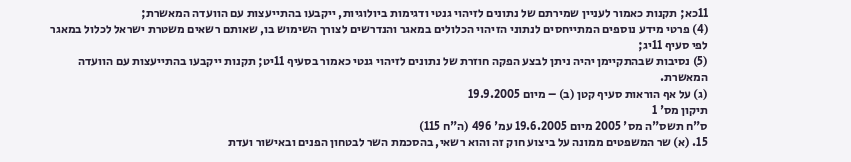11כא; תקנות כאמור לעניין שמירתם של נתונים לזיהוי גנטי ודגימות ביולוגיות, ייקבעו בהתייעצות עם הוועדה המאשרת;
(4) פרטי מידע נוספים המתייחסים לנתוני הזיהוי הכלולים במאגר והנדרשים לצורך השימוש בו, שאותם רשאים משטרת ישראל לכלול במאגר לפי סעיף 11יג;
(5) נסיבות שבהתקיימן יהיה ניתן לבצע הפקה חוזרת של נתונים לזיהוי גנטי כאמור בסעיף 11יט; תקנות ייקבעו בהתייעצות עם הוועדה המאשרת.
(ג) על אף הוראות סעיף קטן (ב) – מיום 19.9.2005
תיקון מס' 1
ס"ח תשס"ה מס' 2005 מיום 19.6.2005 עמ' 496 (ה"ח 115)
15. (א) שר המשפטים ממונה על ביצוע חוק זה והוא רשאי, בהסכמת השר לבטחון הפנים ובאישור ועדת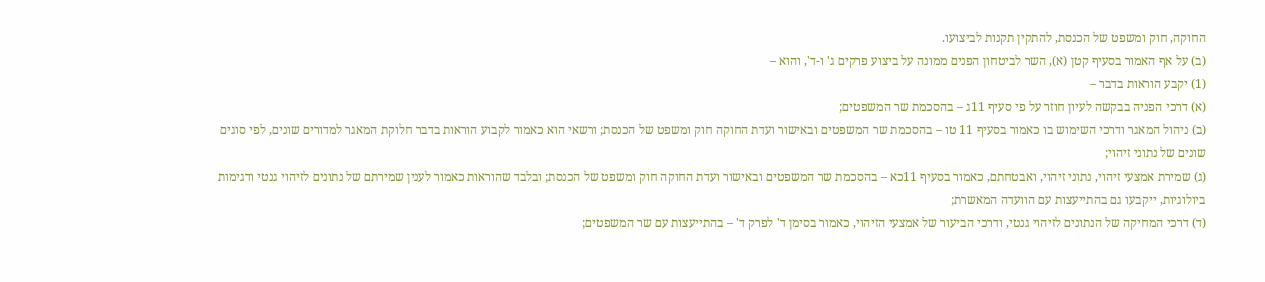החוקה, חוק ומשפט של הכנסת, להתקין תקנות לביצועו.
(ב) על אף האמור בסעיף קטן (א), השר לביטחון הפנים ממונה על ביצוע פרקים ג' ו-ד', והוא –
(1) יקבע הוראות בדבר –
(א) דרכי הפניה בבקשה לעיון חוזר על פי סעיף 11ג – בהסכמת שר המשפטים;
(ב) ניהול המאגר ודרכי השימוש בו כאמור בסעיף 11 טו – בהסכמת שר המשפטים ובאישור ועדת החוקה חוק ומשפט של הכנסת; ורשאי הוא כאמור לקבוע הוראות בדבר חלוקת המאגר למדורים שונים, לפי סוגים שונים של נתוני זיהוי;
(ג) שמירת אמצעי זיהוי, נתוני זיהוי, ואבטחתם, כאמור בסעיף 11כא – בהסכמת שר המשפטים ובאישור ועדת החוקה חוק ומשפט של הכנסת; ובלבד שהוראות כאמור לענין שמירתם של נתונים לזיהוי גנטי ודגימות ביולוגיות, ייקבעו גם בהתייעצות עם הוועדה המאשרת;
(ד) דרכי המחיקה של הנתונים לזיהוי גנטי, ודרכי הביעור של אמצעי הזיהוי, כאמור בסימן ד' לפרק ד' – בהתייעצות עם שר המשפטים;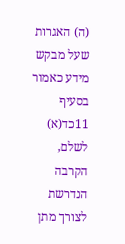(ה) האגרות שעל מבקש מידע כאמור בסעיף 11כד(א) לשלם, הקרבה הנדרשת לצורך מתן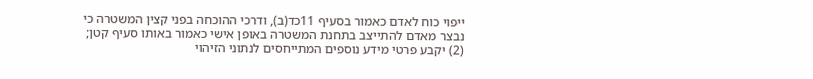ייפוי כוח לאדם כאמור בסעיף 11כד(ב), ודרכי ההוכחה בפני קצין המשטרה כי נבצר מאדם להתייצב בתחנת המשטרה באופן אישי כאמור באותו סעיף קטן;
(2) יקבע פרטי מידע נוספים המתייחסים לנתוני הזיהוי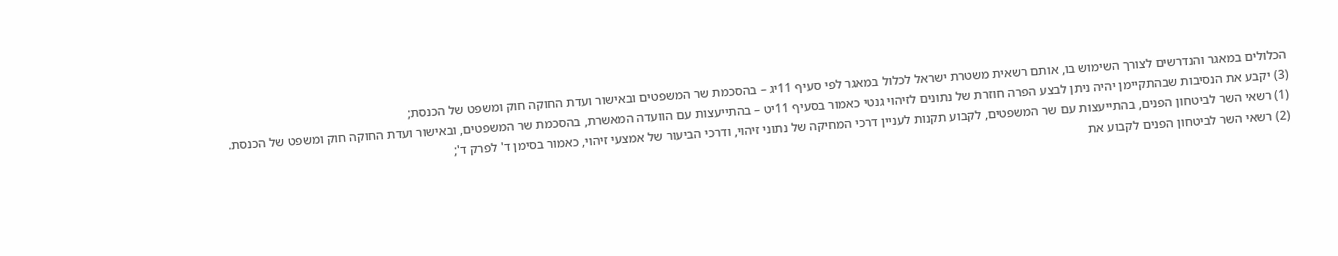הכלולים במאגר והנדרשים לצורך השימוש בו, אותם רשאית משטרת ישראל לכלול במאגר לפי סעיף 11יג – בהסכמת שר המשפטים ובאישור ועדת החוקה חוק ומשפט של הכנסת;
(3) יקבע את הנסיבות שבהתקיימן יהיה ניתן לבצע הפרה חוזרת של נתונים לזיהוי גנטי כאמור בסעיף 11יט – בהתייעצות עם הוועדה המאשרת, בהסכמת שר המשפטים, ובאישור ועדת החוקה חוק ומשפט של הכנסת.
(1) רשאי השר לביטחון הפנים, בהתייעצות עם שר המשפטים, לקבוע תקנות לעניין דרכי המחיקה של נתוני זיהוי, ודרכי הביעור של אמצעי זיהוי, כאמור בסימן ד' לפרק ד';
(2) רשאי השר לביטחון הפנים לקבוע את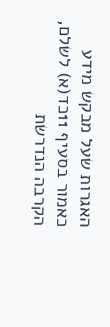האגרות שעל מבקש מידע כאמור בסעיף 11כד(א) לשלם, הקרבה הנדרשת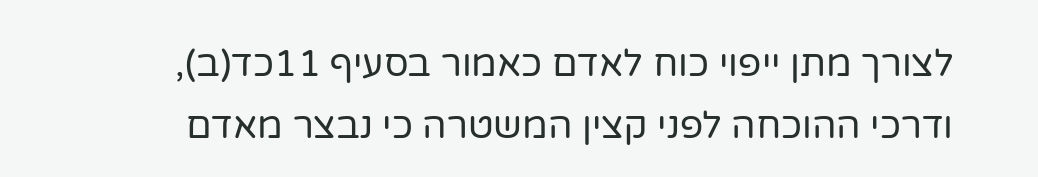לצורך מתן ייפוי כוח לאדם כאמור בסעיף 11כד(ב), ודרכי ההוכחה לפני קצין המשטרה כי נבצר מאדם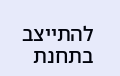להתייצב בתחנת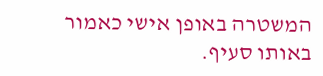המשטרה באופן אישי כאמור באותו סעיף.